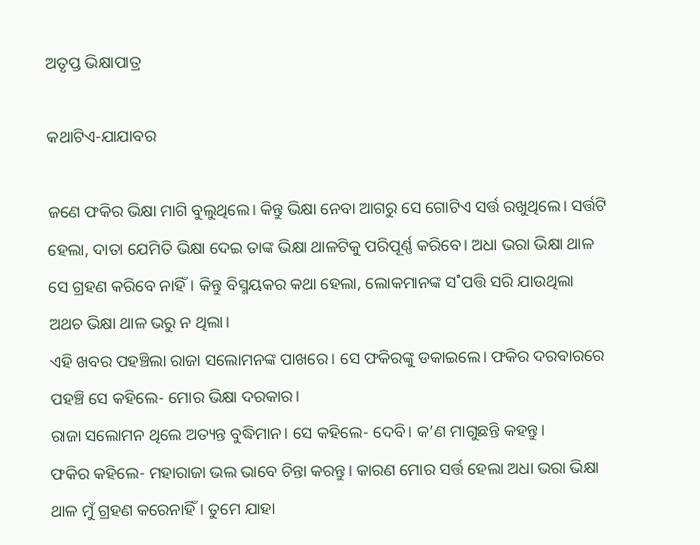ଅତୃପ୍ତ ଭିକ୍ଷାପାତ୍ର

କଥାଟିଏ-ଯାଯାବର

ଜଣେ ଫକିର ଭିକ୍ଷା ମାଗି ବୁଲୁଥିଲେ। କିନ୍ତୁ ଭିକ୍ଷା ନେବା ଆଗରୁ ସେ ଗୋଟିଏ ସର୍ତ୍ତ ରଖୁଥିଲେ। ସର୍ତ୍ତଟି ହେଲା, ଦାତା ଯେମିତି ଭିକ୍ଷା ଦେଇ ତାଙ୍କ ଭିକ୍ଷା ଥାଳଟିକୁ ପରିପୂର୍ଣ୍ଣ କରିବେ। ଅଧା ଭରା ଭିକ୍ଷା ଥାଳ ସେ ଗ୍ରହଣ କରିବେ ନାହିଁ। କିନ୍ତୁ ବିସ୍ମୟକର କଥା ହେଲା, ଲୋକମାନଙ୍କ ସ˚ପତ୍ତି ସରି ଯାଉଥିଲା ଅଥଚ ଭିକ୍ଷା ଥାଳ ଭରୁ ନ ଥିଲା।
ଏହି ଖବର ପହଞ୍ଚିଲା ରାଜା ସଲୋମନଙ୍କ ପାଖରେ। ସେ ଫକିରଙ୍କୁ ଡକାଇଲେ। ଫକିର ଦରବାରରେ ପହଞ୍ଚି ସେ କହିଲେ- ମୋର ଭିକ୍ଷା ଦରକାର।
ରାଜା ସଲୋମନ ଥିଲେ ଅତ୍ୟନ୍ତ ବୁଦ୍ଧିମାନ। ସେ କହିଲେ- ଦେବି। କ’ଣ ମାଗୁଛନ୍ତି କହନ୍ତୁ।
ଫକିର କହିଲେ- ମହାରାଜା ଭଲ ଭାବେ ଚିନ୍ତା କରନ୍ତୁ। କାରଣ ମୋର ସର୍ତ୍ତ ହେଲା ଅଧା ଭରା ଭିକ୍ଷା ଥାଳ ମୁଁ ଗ୍ରହଣ କରେନାହିଁ। ତୁମେ ଯାହା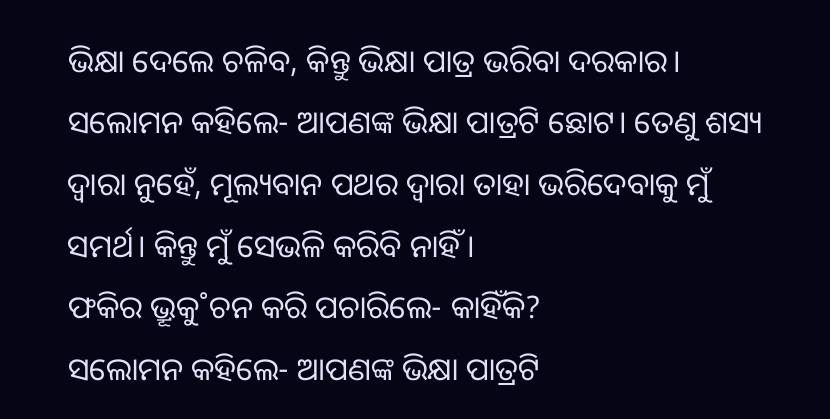ଭିକ୍ଷା ଦେଲେ ଚଳିବ, କିନ୍ତୁ ଭିକ୍ଷା ପାତ୍ର ଭରିବା ଦରକାର।
ସଲୋମନ କହିଲେ- ଆପଣଙ୍କ ଭିକ୍ଷା ପାତ୍ରଟି ଛୋଟ। ତେଣୁ ଶସ୍ୟ ଦ୍ବାରା ନୁହେଁ, ମୂଲ୍ୟବାନ ପଥର ଦ୍ବାରା ତାହା ଭରିଦେବାକୁ ମୁଁ ସମର୍ଥ। କିନ୍ତୁ ମୁଁ ସେଭଳି କରିବି ନାହିଁ।
ଫକିର ଭ୍ରୂକୁ˚ଚନ କରି ପଚାରିଲେ- କାହିଁକି?
ସଲୋମନ କହିଲେ- ଆପଣଙ୍କ ଭିକ୍ଷା ପାତ୍ରଟି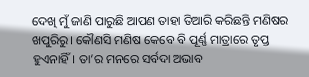ଦେଖି ମୁଁ ଜାଣି ପାରୁଛି ଆପଣ ତାହା ତିଆରି କରିଛନ୍ତି ମଣିଷର ଖପୁରିରୁ। କୌଣସି ମଣିଷ କେବେ ବି ପୂର୍ଣ୍ଣ ମାତ୍ରାରେ ତୃପ୍ତ ହୁଏନାହିଁ। ତା’ର ମନରେ ସର୍ବଦା ଅଭାବ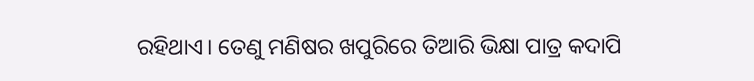ରହିଥାଏ। ତେଣୁ ମଣିଷର ଖପୁରିରେ ତିଆରି ଭିକ୍ଷା ପାତ୍ର କଦାପି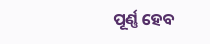ପୂର୍ଣ୍ଣ ହେବ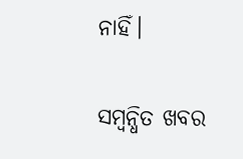ନାହିଁ।

ସମ୍ବନ୍ଧିତ ଖବର